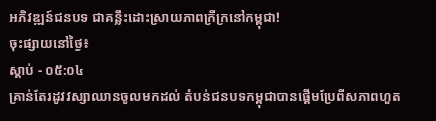អភិវឌ្ឍន៍ជនបទ ជាគន្លឹះដោះស្រាយភាពក្រីក្រនៅកម្ពុជា!
ចុះផ្សាយនៅថ្ងៃ៖
ស្តាប់ - ០៥:០៤
គ្រាន់តែរដូវវស្សាឈានចូលមកដល់ តំបន់ជនបទកម្ពុជាបានផ្តើមប្រែពីសភាពហួត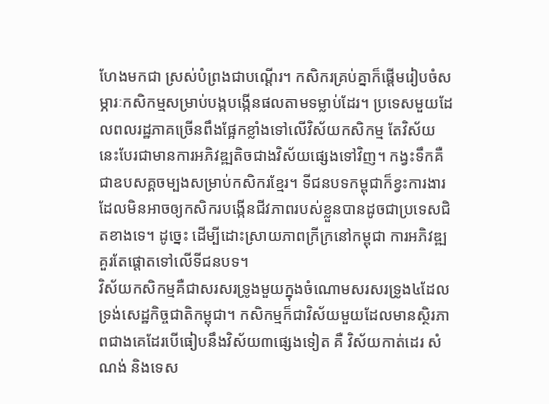ហែងមកជា ស្រស់បំព្រងជាបណ្តើរ។ កសិករគ្រប់គ្នាក៏ផ្តើមរៀបចំសម្ភារៈកសិកម្មសម្រាប់បង្កបង្កើនផលតាមទម្លាប់ដែរ។ ប្រទេសមួយដែលពលរដ្ឋភាគច្រើនពឹងផ្អែកខ្លាំងទៅលើវិស័យកសិកម្ម តែវិស័យនេះបែរជាមានការអភិវឌ្ឍតិចជាងវិស័យផ្សេងទៅវិញ។ កង្វះទឹកគឺជាឧបសគ្គចម្បងសម្រាប់កសិករខ្មែរ។ ទីជនបទកម្ពុជាក៏ខ្វះការងារដែលមិនអាចឲ្យកសិករបង្កើនជីវភាពរបស់ខ្លួនបានដូចជាប្រទេសជិតខាងទេ។ ដូច្នេះ ដើម្បីដោះស្រាយភាពក្រីក្រនៅកម្ពុជា ការអភិវឌ្ឍគួរតែផ្តោតទៅលើទីជនបទ។
វិស័យកសិកម្មគឺជាសរសរទ្រូងមួយក្នុងចំណោមសរសរទ្រូង៤ដែលទ្រង់សេដ្ឋកិច្ចជាតិកម្ពុជា។ កសិកម្មក៏ជាវិស័យមួយដែលមានស្ថិរភាពជាងគេដែរបើធៀបនឹងវិស័យ៣ផ្សេងទៀត គឺ វិស័យកាត់ដេរ សំណង់ និងទេស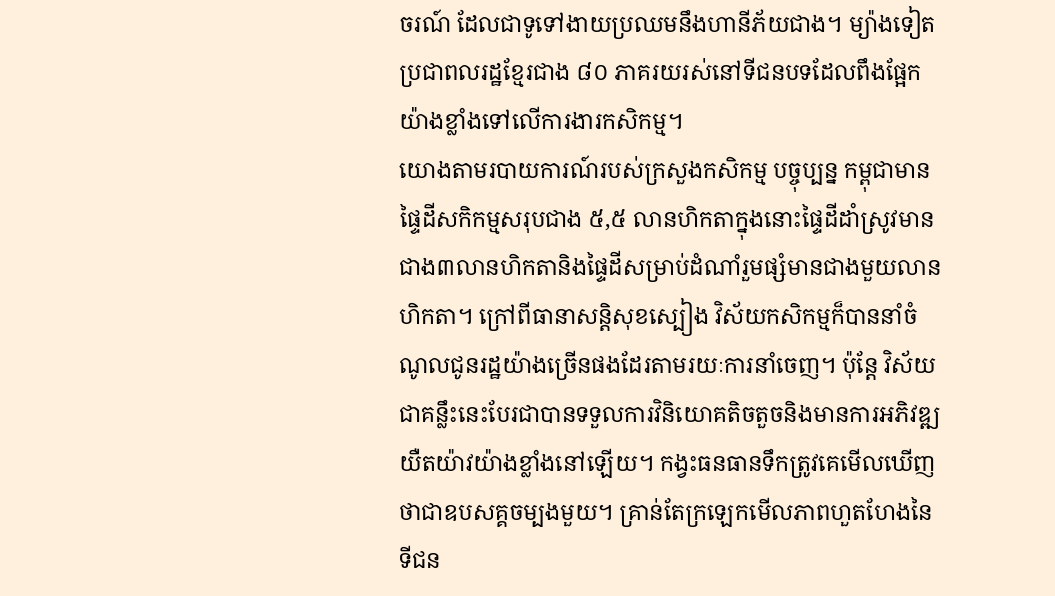ចរណ៍ ដែលជាទូទៅងាយប្រឈមនឹងហានីភ័យជាង។ ម្យ៉ាងទៀតប្រជាពលរដ្ឋខ្មែរជាង ៨០ ភាគរយរស់នៅទីជនបទដែលពឹងផ្អែកយ៉ាងខ្លាំងទៅលើការងារកសិកម្ម។
យោងតាមរបាយការណ៍របស់ក្រសួងកសិកម្ម បច្ចុប្បន្ន កម្ពុជាមានផ្ទៃដីសកិកម្មសរុបជាង ៥,៥ លានហិកតាក្នុងនោះផ្ទៃដីដាំស្រូវមានជាង៣លានហិកតានិងផ្ទៃដីសម្រាប់ដំណាំរួមផ្សំមានជាងមួយលានហិកតា។ ក្រៅពីធានាសន្តិសុខស្បៀង វិស័យកសិកម្មក៏បាននាំចំណូលជូនរដ្ឋយ៉ាងច្រើនផងដែរតាមរយៈការនាំចេញ។ ប៉ុន្តែ វិស័យជាគន្លឹះនេះបែរជាបានទទួលការវិនិយោគតិចតួចនិងមានការអភិវឌ្ឍយឺតយ៉ាវយ៉ាងខ្លាំងនៅឡើយ។ កង្វះធនធានទឹកត្រូវគេមើលឃើញថាជាឧបសគ្គចម្បងមួយ។ គ្រាន់តែក្រឡេកមើលភាពហួតហែងនៃទីជន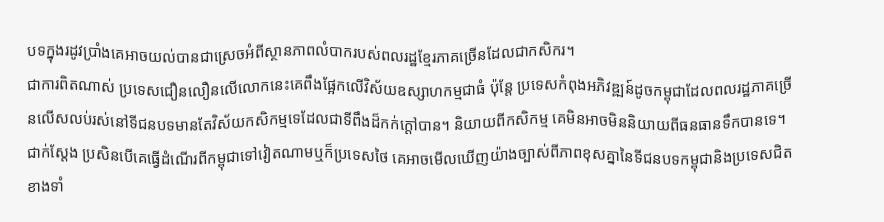បទក្នុងរដូវប្រាំងគេអាចយល់បានជាស្រេចអំពីស្ថានភាពលំបាករបស់ពលរដ្ឋខ្មែរភាគច្រើនដែលជាកសិករ។
ជាការពិតណាស់ ប្រទេសជឿនលឿនលើលោកនេះគេពឹងផ្អែកលើវិស័យឧស្សាហកម្មជាធំ ប៉ុន្តែ ប្រទេសកំពុងអភិវឌ្ឍន៍ដូចកម្ពុជាដែលពលរដ្ឋភាគច្រើនលើសលប់រស់នៅទីជនបទមានតែវិស័យកសិកម្មទេដែលជាទីពឹងដ៏កក់ក្តៅបាន។ និយាយពីកសិកម្ម គេមិនអាចមិននិយាយពីធនធានទឹកបានទេ។ ជាក់ស្តែង ប្រសិនបើគេធ្វើដំណើរពីកម្ពុជាទៅវៀតណាមឬក៏ប្រទេសថៃ គេអាចមើលឃើញយ៉ាងច្បាស់ពីភាពខុសគ្នានៃទីជនបទកម្ពុជានិងប្រទេសជិតខាងទាំ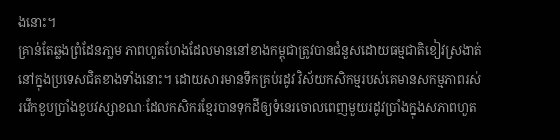ងនោះ។
គ្រាន់តែឆ្លងព្រំដែនភា្លម ភាពហួតហែងដែលមាននៅខាងកម្ពុជាត្រូវបានជំនួសដោយធម្មជាតិខៀវស្រងាត់នៅក្នុងប្រទេសជិតខាងទាំងនោះ។ ដោយសារមានទឹកគ្រប់រដូវ វិស័យកសិកម្មរបស់គេមានសកម្មភាពរស់រវើកខួបប្រាំងខួបវស្សាខណៈដែលកសិករខ្មែរបានទុកដីឲ្យទំនេរចោលពេញមួយរដូវប្រាំងក្នុងសភាពហួត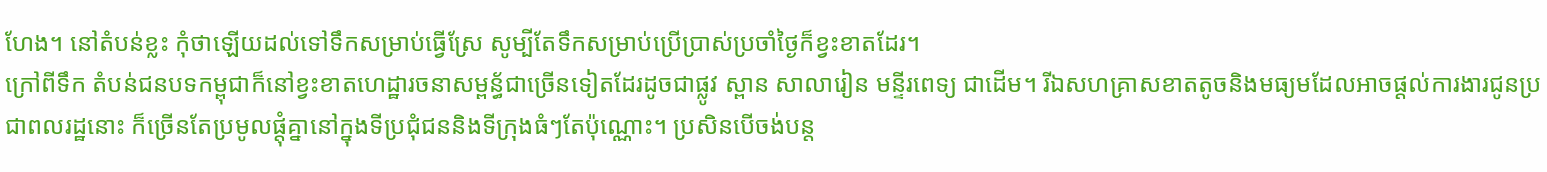ហែង។ នៅតំបន់ខ្លះ កុំថាឡើយដល់ទៅទឹកសម្រាប់ធ្វើស្រែ សូម្បីតែទឹកសម្រាប់ប្រើប្រាស់ប្រចាំថ្ងៃក៏ខ្វះខាតដែរ។
ក្រៅពីទឹក តំបន់ជនបទកម្ពុជាក៏នៅខ្វះខាតហេដ្ឋារចនាសម្ពន្ធ័ជាច្រើនទៀតដែរដូចជាផ្លូវ ស្ពាន សាលារៀន មន្ទីរពេទ្យ ជាដើម។ រីឯសហគ្រាសខាតតូចនិងមធ្យមដែលអាចផ្តល់ការងារជូនប្រជាពលរដ្ឋនោះ ក៏ច្រើនតែប្រមូលផ្តុំគ្នានៅក្នុងទីប្រជុំជននិងទីក្រុងធំៗតែប៉ុណ្ណោះ។ ប្រសិនបើចង់បន្ត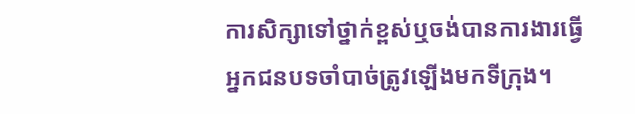ការសិក្សាទៅថ្នាក់ខ្ពស់ឬចង់បានការងារធ្វើអ្នកជនបទចាំបាច់ត្រូវឡើងមកទីក្រុង។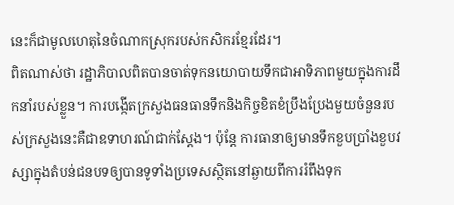នេះក៏ជាមូលហេតុនៃចំណាកស្រុករបស់កសិករខ្មែរដែរ។
ពិតណាស់ថា រដ្ឋាភិបាលពិតបានចាត់ទុកនយោបាយទឹកជាអាទិភាពមួយក្នុងការដឹកនាំរបស់ខ្លួន។ ការបង្កើតក្រសួងធនធានទឹកនិងកិច្ចខិតខំប្រឹងប្រែងមួយចំនួនរបស់ក្រសួងនេះគឺជាឧទាហរណ៍ជាក់ស្តែង។ ប៉ុន្តែ ការធានាឲ្យមានទឹកខួបប្រាំងខួបវស្សាក្នុងតំបន់ជនបទឲ្យបានទូទាំងប្រទេសស្ថិតនៅឆ្ងាយពីការរំពឹងទុក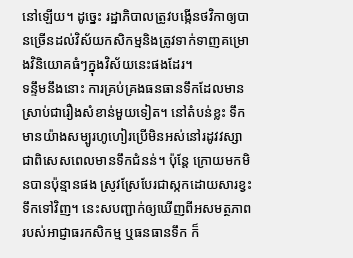នៅឡើយ។ ដូច្នេះ រដ្ឋាភិបាលត្រូវបង្កើនថវិកាឲ្យបានច្រើនដល់វិស័យកសិកម្មនិងត្រូវទាក់ទាញគម្រោងវិនិយោគធំៗក្នុងវិស័យនេះផងដែរ។
ទន្ទឹមនឹងនោះ ការគ្រប់គ្រងធនធានទឹកដែលមានស្រាប់ជារឿងសំខាន់មួយទៀត។ នៅតំបន់ខ្លះ ទឹកមានយ៉ាងសម្បូរហូហៀរប្រើមិនអស់នៅរដូវវស្សា ជាពិសេសពេលមានទឹកជំនន់។ ប៉ុន្តែ ក្រោយមកមិនបានប៉ុន្មានផង ស្រូវស្រែបែរជាស្កកដោយសារខ្វះទឹកទៅវិញ។ នេះសបញ្ជាក់ឲ្យឃើញពីអសមត្ថភាពរបស់អាជ្ញាធរកសិកម្ម ឬធនធានទឹក ក៏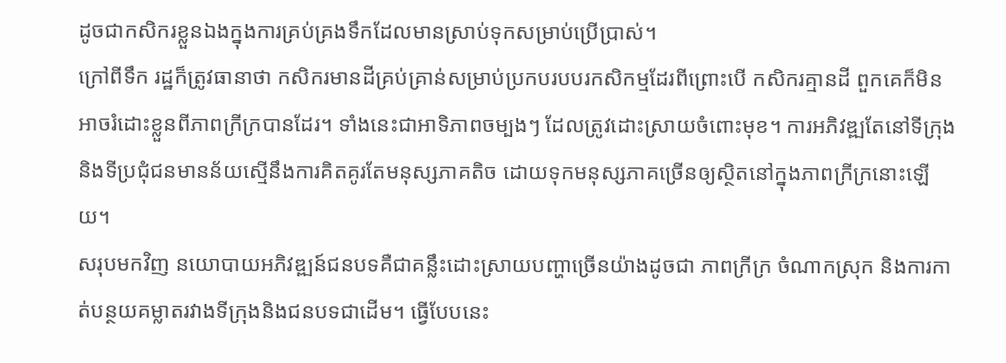ដូចជាកសិករខ្លួនឯងក្នុងការគ្រប់គ្រងទឹកដែលមានស្រាប់ទុកសម្រាប់ប្រើប្រាស់។
ក្រៅពីទឹក រដ្ឋក៏ត្រូវធានាថា កសិករមានដីគ្រប់គ្រាន់សម្រាប់ប្រកបរបបរកសិកម្មដែរពីព្រោះបើ កសិករគ្មានដី ពួកគេក៏មិនអាចរំដោះខ្លួនពីភាពក្រីក្របានដែរ។ ទាំងនេះជាអាទិភាពចម្បងៗ ដែលត្រូវដោះស្រាយចំពោះមុខ។ ការអភិវឌ្ឍតែនៅទីក្រុងនិងទីប្រជុំជនមានន័យស្មើនឹងការគិតគូរតែមនុស្សភាគតិច ដោយទុកមនុស្សភាគច្រើនឲ្យស្ថិតនៅក្នុងភាពក្រីក្រនោះឡើយ។
សរុបមកវិញ នយោបាយអភិវឌ្ឍន៍ជនបទគឺជាគន្លឹះដោះស្រាយបញ្ហាច្រើនយ៉ាងដូចជា ភាពក្រីក្រ ចំណាកស្រុក និងការកាត់បន្ថយគម្លាតរវាងទីក្រុងនិងជនបទជាដើម។ ធ្វើបែបនេះ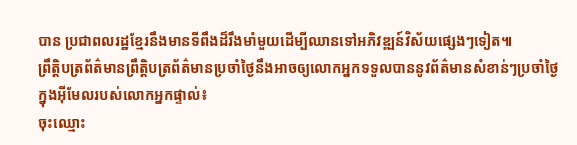បាន ប្រជាពលរដ្ឋខ្មែរនឹងមានទីពឹងដ៏រឹងមាំមួយដើម្បីឈានទៅអភិវឌ្ឍន៍វិស័យផ្សេងៗទៀត៕
ព្រឹត្តិបត្រព័ត៌មានព្រឹត្តិបត្រព័ត៌មានប្រចាំថ្ងៃនឹងអាចឲ្យលោកអ្នកទទួលបាននូវព័ត៌មានសំខាន់ៗប្រចាំថ្ងៃក្នុងអ៊ីមែលរបស់លោកអ្នកផ្ទាល់៖
ចុះឈ្មោះ